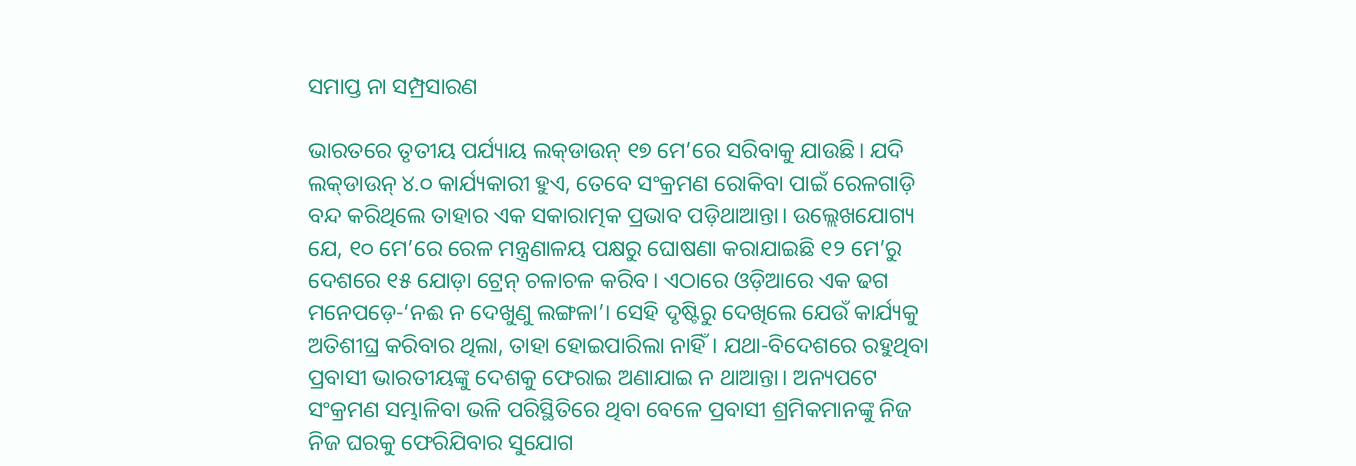ସମାପ୍ତ ନା ସମ୍ପ୍ରସାରଣ

ଭାରତରେ ତୃତୀୟ ପର୍ଯ୍ୟାୟ ଲକ୍‌ଡାଉନ୍‌ ୧୭ ମେ’ରେ ସରିବାକୁ ଯାଉଛି। ଯଦି ଲକ୍‌ଡାଉନ୍‌ ୪.୦ କାର୍ଯ୍ୟକାରୀ ହୁଏ, ତେବେ ସଂକ୍ରମଣ ରୋକିବା ପାଇଁ ରେଳଗାଡ଼ି ବନ୍ଦ କରିଥିଲେ ତାହାର ଏକ ସକାରାତ୍ମକ ପ୍ରଭାବ ପଡ଼ିଥାଆନ୍ତା। ଉଲ୍ଲେଖଯୋଗ୍ୟ ଯେ, ୧୦ ମେ’ରେ ରେଳ ମନ୍ତ୍ରଣାଳୟ ପକ୍ଷରୁ ଘୋଷଣା କରାଯାଇଛି ୧୨ ମେ’ରୁ ଦେଶରେ ୧୫ ଯୋଡ଼ା ଟ୍ରେନ୍‌ ଚଳାଚଳ କରିବ। ଏଠାରେ ଓଡ଼ିଆରେ ଏକ ଢଗ ମନେପଡ଼େ-‘ନଈ ନ ଦେଖୁଣୁ ଲଙ୍ଗଳା’। ସେହି ଦୃଷ୍ଟିରୁ ଦେଖିଲେ ଯେଉଁ କାର୍ଯ୍ୟକୁ ଅତିଶୀଘ୍ର କରିବାର ଥିଲା, ତାହା ହୋଇପାରିଲା ନାହିଁ। ଯଥା-ବିଦେଶରେ ରହୁଥିବା ପ୍ରବାସୀ ଭାରତୀୟଙ୍କୁ ଦେଶକୁ ଫେରାଇ ଅଣାଯାଇ ନ ଥାଆନ୍ତା। ଅନ୍ୟପଟେ ସଂକ୍ରମଣ ସମ୍ଭାଳିବା ଭଳି ପରିସ୍ଥିତିରେ ଥିବା ବେଳେ ପ୍ରବାସୀ ଶ୍ରମିକମାନଙ୍କୁ ନିଜ ନିଜ ଘରକୁ ଫେରିଯିବାର ସୁଯୋଗ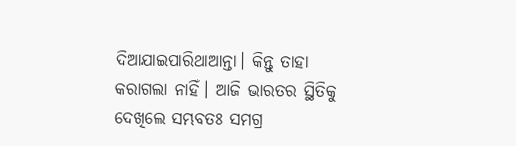ଦିଆଯାଇପାରିଥାଆନ୍ତା। କିନ୍ତୁ ତାହା କରାଗଲା ନାହିଁ। ଆଜି ଭାରତର ସ୍ଥିତିକୁ ଦେଖିଲେ ସମ୍ଭବତଃ ସମଗ୍ର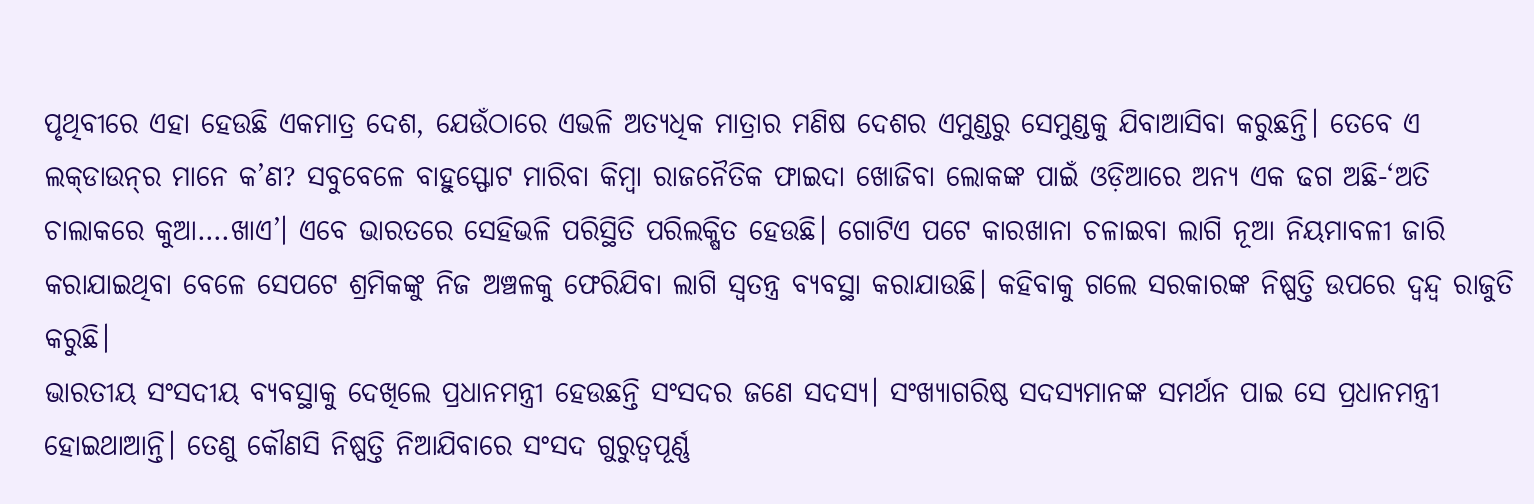ପୃଥିବୀରେ ଏହା ହେଉଛି ଏକମାତ୍ର ଦେଶ, ଯେଉଁଠାରେ ଏଭଳି ଅତ୍ୟଧିକ ମାତ୍ରାର ମଣିଷ ଦେଶର ଏମୁଣ୍ଡରୁ ସେମୁଣ୍ଡକୁ ଯିବାଆସିବା କରୁଛନ୍ତି। ତେବେ ଏ ଲକ୍‌ଡାଉନ୍‌ର ମାନେ କ’ଣ? ସବୁବେଳେ ବାହୁସ୍ଫୋଟ ମାରିବା କିମ୍ବା ରାଜନୈତିକ ଫାଇଦା ଖୋଜିବା ଲୋକଙ୍କ ପାଇଁ ଓଡ଼ିଆରେ ଅନ୍ୟ ଏକ ଢଗ ଅଛି-‘ଅତି ଚାଲାକରେ କୁଆ….ଖାଏ’। ଏବେ ଭାରତରେ ସେହିଭଳି ପରିସ୍ଥିତି ପରିଲକ୍ଷିତ ହେଉଛି। ଗୋଟିଏ ପଟେ କାରଖାନା ଚଳାଇବା ଲାଗି ନୂଆ ନିୟମାବଳୀ ଜାରି କରାଯାଇଥିବା ବେଳେ ସେପଟେ ଶ୍ରମିକଙ୍କୁ ନିଜ ଅଞ୍ଚଳକୁ ଫେରିଯିବା ଲାଗି ସ୍ବତନ୍ତ୍ର ବ୍ୟବସ୍ଥା କରାଯାଉଛି। କହିବାକୁ ଗଲେ ସରକାରଙ୍କ ନିଷ୍ପତ୍ତି ଉପରେ ଦ୍ୱନ୍ଦ୍ୱ ରାଜୁତି କରୁଛି।
ଭାରତୀୟ ସଂସଦୀୟ ବ୍ୟବସ୍ଥାକୁ ଦେଖିଲେ ପ୍ରଧାନମନ୍ତ୍ରୀ ହେଉଛନ୍ତି ସଂସଦର ଜଣେ ସଦସ୍ୟ। ସଂଖ୍ୟାଗରିଷ୍ଠ ସଦସ୍ୟମାନଙ୍କ ସମର୍ଥନ ପାଇ ସେ ପ୍ରଧାନମନ୍ତ୍ରୀ ହୋଇଥାଆନ୍ତି। ତେଣୁ କୌଣସି ନିଷ୍ପତ୍ତି ନିଆଯିବାରେ ସଂସଦ ଗୁରୁତ୍ୱପୂର୍ଣ୍ଣ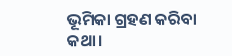ଭୂମିକା ଗ୍ରହଣ କରିବା କଥା।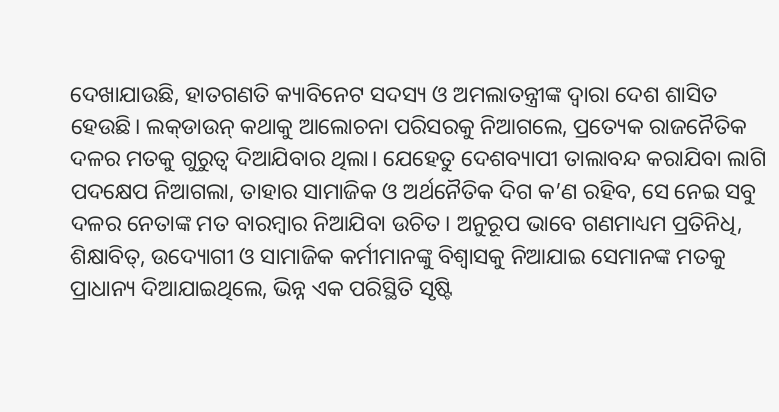ଦେଖାଯାଉଛି, ହାତଗଣତି କ୍ୟାବିନେଟ ସଦସ୍ୟ ଓ ଅମଲାତନ୍ତ୍ରୀଙ୍କ ଦ୍ୱାରା ଦେଶ ଶାସିତ ହେଉଛି। ଲକ୍‌ଡାଉନ୍‌ କଥାକୁ ଆଲୋଚନା ପରିସରକୁ ନିଆଗଲେ, ପ୍ରତ୍ୟେକ ରାଜନୈତିକ ଦଳର ମତକୁ ଗୁରୁତ୍ୱ ଦିଆଯିବାର ଥିଲା। ଯେହେତୁ ଦେଶବ୍ୟାପୀ ତାଲାବନ୍ଦ କରାଯିବା ଲାଗି ପଦକ୍ଷେପ ନିଆଗଲା, ତାହାର ସାମାଜିକ ଓ ଅର୍ଥନୈତିକ ଦିଗ କ’ଣ ରହିବ, ସେ ନେଇ ସବୁ ଦଳର ନେତାଙ୍କ ମତ ବାରମ୍ବାର ନିଆଯିବା ଉଚିତ। ଅନୁରୂପ ଭାବେ ଗଣମାଧ୍ୟମ ପ୍ରତିନିଧି, ଶିକ୍ଷାବିତ୍‌, ଉଦ୍ୟୋଗୀ ଓ ସାମାଜିକ କର୍ମୀମାନଙ୍କୁ ବିଶ୍ୱାସକୁ ନିଆଯାଇ ସେମାନଙ୍କ ମତକୁ ପ୍ରାଧାନ୍ୟ ଦିଆଯାଇଥିଲେ, ଭିନ୍ନ ଏକ ପରିସ୍ଥିତି ସୃଷ୍ଟି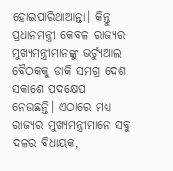ହୋଇପାରିଥାଆନ୍ତା। କିନ୍ତୁ ପ୍ରଧାନମନ୍ତ୍ରୀ କେବଳ ରାଜ୍ୟର ମୁଖ୍ୟମନ୍ତ୍ରୀମାନଙ୍କୁ ଭର୍ଚ୍ୟୁଆଲ ବୈଠକକୁ ଡାକି ସମଗ୍ର ଦେଶ ସକାଶେ ପଦକ୍ଷେପ ନେଉଛନ୍ତି। ଏଠାରେ ମଧ୍ୟ ରାଜ୍ୟର ମୁଖ୍ୟମନ୍ତ୍ରୀମାନେ ସବୁ ଦଳର ବିଧାୟକ,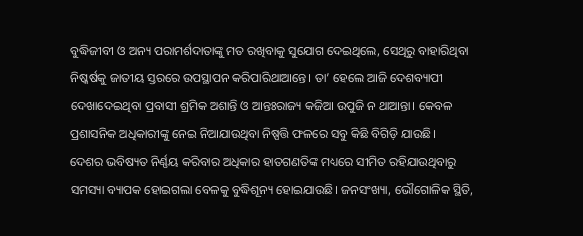ବୁଦ୍ଧିଜୀବୀ ଓ ଅନ୍ୟ ପରାମର୍ଶଦାତାଙ୍କୁ ମତ ରଖିବାକୁ ସୁଯୋଗ ଦେଇଥିଲେ, ସେଥିରୁ ବାହାରିଥିବା ନିଷ୍କର୍ଷକୁ ଜାତୀୟ ସ୍ତରରେ ଉପସ୍ଥାପନ କରିପାରିଥାଆନ୍ତେ। ତା’ ହେଲେ ଆଜି ଦେଶବ୍ୟାପୀ ଦେଖାଦେଇଥିବା ପ୍ରବାସୀ ଶ୍ରମିକ ଅଶାନ୍ତି ଓ ଆନ୍ତଃରାଜ୍ୟ କଜିଆ ଉପୁଜି ନ ଥାଆନ୍ତା। କେବଳ ପ୍ରଶାସନିକ ଅଧିକାରୀଙ୍କୁ ନେଇ ନିଆଯାଉଥିବା ନିଷ୍ପତ୍ତି ଫଳରେ ସବୁ କିଛି ବିଗିଡ଼ି ଯାଉଛି।
ଦେଶର ଭବିଷ୍ୟତ ନିର୍ଣ୍ଣୟ କରିବାର ଅଧିକାର ହାତଗଣତିଙ୍କ ମଧ୍ୟରେ ସୀମିତ ରହିଯାଉଥିବାରୁ ସମସ୍ୟା ବ୍ୟାପକ ହୋଇଗଲା ବେଳକୁ ବୁଦ୍ଧିଶୂନ୍ୟ ହୋଇଯାଉଛି। ଜନସଂଖ୍ୟା, ଭୌଗୋଳିକ ସ୍ଥିତି,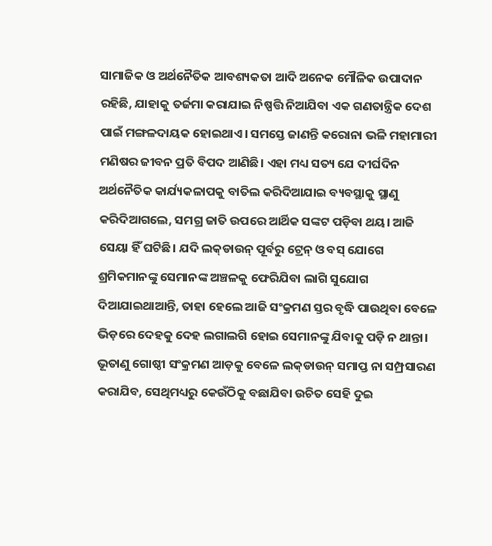ସାମାଜିକ ଓ ଅର୍ଥନୈତିକ ଆବଶ୍ୟକତା ଆଦି ଅନେକ ମୌଳିକ ଉପାଦାନ ରହିଛି, ଯାହାକୁ ତର୍ଜମା କରାଯାଇ ନିଷ୍ପତ୍ତି ନିଆଯିବା ଏକ ଗଣତାନ୍ତ୍ରିକ ଦେଶ ପାଇଁ ମଙ୍ଗଳଦାୟକ ହୋଇଥାଏ। ସମସ୍ତେ ଜାଣନ୍ତି କରୋନା ଭଳି ମହାମାରୀ ମଣିଷର ଜୀବନ ପ୍ରତି ବିପଦ ଆଣିଛି। ଏହା ମଧ୍ୟ ସତ୍ୟ ଯେ ଦୀର୍ଘଦିନ ଅର୍ଥନୈତିକ କାର୍ଯ୍ୟକଳାପକୁ ବାତିଲ କରିଦିଆଯାଇ ବ୍ୟବସ୍ଥାକୁ ସ୍ଥାଣୁ କରିଦିଆଗଲେ, ସମଗ୍ର ଜାତି ଉପରେ ଆର୍ଥିକ ସଙ୍କଟ ପଡ଼ିବା ଥୟ। ଆଜି ସେୟା ହିଁ ଘଟିଛି। ଯଦି ଲକ୍‌ଡାଉନ୍‌ ପୂର୍ବରୁ ଟ୍ରେନ୍‌ ଓ ବସ୍‌ ଯୋଗେ ଶ୍ରମିକମାନଙ୍କୁ ସେମାନଙ୍କ ଅଞ୍ଚଳକୁ ଫେରିଯିବା ଲାଗି ସୁଯୋଗ ଦିଆଯାଇଥାଆନ୍ତି, ତାହା ହେଲେ ଆଜି ସଂକ୍ରମଣ ସ୍ତର ବୃଦ୍ଧି ପାଉଥିବା ବେଳେ ଭିଡ଼ରେ ଦେହକୁ ଦେହ ଲଗାଲଗି ହୋଇ ସେମାନଙ୍କୁ ଯିବାକୁ ପଡ଼ି ନ ଥାନ୍ତା। ଭୂତାଣୁ ଗୋଷ୍ଠୀ ସଂକ୍ରମଣ ଆଡ଼କୁ ବେଳେ ଲକ୍‌ଡାଉନ୍‌ ସମାପ୍ତ ନା ସମ୍ପ୍ରସାରଣ କରାଯିବ, ସେଥିମଧ୍ୟରୁ କେଉଁଠିକୁ ବଛାଯିବା ଉଚିତ ସେହି ଦୁଇ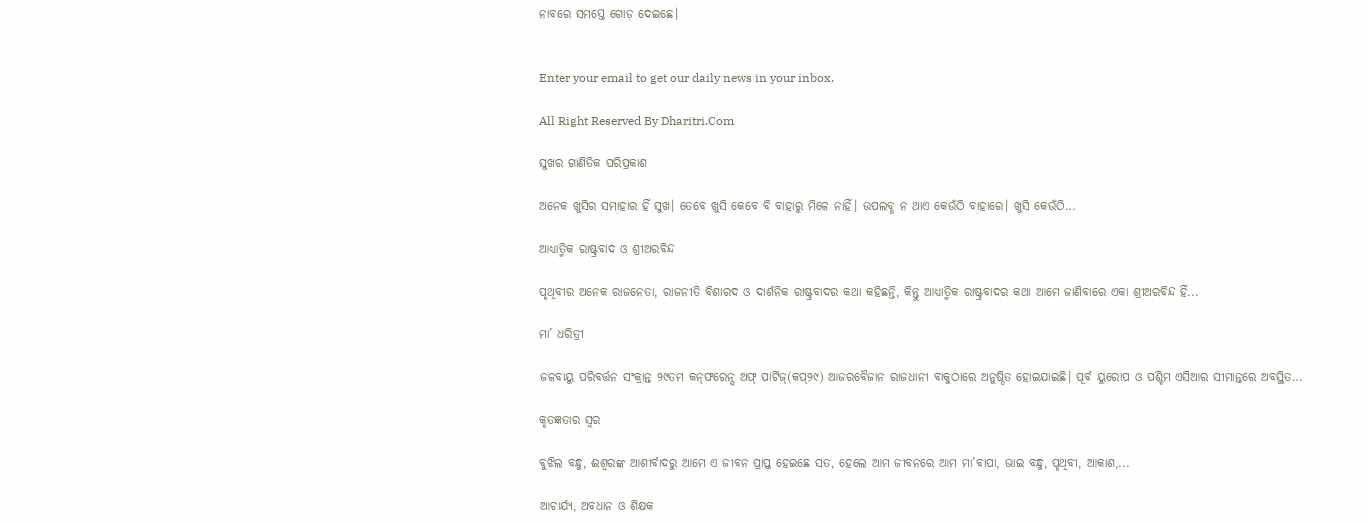ନାବରେ ସମସ୍ତେ ଗୋଡ଼ ଦେଇଛେ।


Enter your email to get our daily news in your inbox.

All Right Reserved By Dharitri.Com

ସୁଖର ଗାଣିତିକ ପରିପ୍ରକାଶ

ଅନେକ ଖୁସିର ସମାହାର ହିଁ ସୁଖ। ତେବେ ଖୁସି କେବେ ବି ବାହାରୁ ମିଳେ ନାହିଁ। ଉପଲବ୍ଧ ନ ଥାଏ କେଉଁଠି ବାହାରେ। ଖୁସି କେଉଁଠି...

ଆଧ୍ୟାତ୍ମିକ ରାଷ୍ଟ୍ରବାଦ ଓ ଶ୍ରୀଅରବିନ୍ଦ

ପୃଥିବୀର ଅନେକ ରାଜନେତା, ରାଜନୀତି ବିଶାରଦ ଓ ଦାର୍ଶନିକ ରାଷ୍ଟ୍ରବାଦର କଥା କହିଛନ୍ତି, କିନ୍ତୁ ଆଧ୍ୟାତ୍ମିକ ରାଷ୍ଟ୍ରବାଦର କଥା ଆମେ ଜାଣିବାରେ ଏକା ଶ୍ରୀଅରବିନ୍ଦ ହିଁ...

ମା’ ଧରିତ୍ରୀ

ଜଳବାୟୁ ପରିବର୍ତ୍ତନ ସଂକ୍ରାନ୍ତ ୨୯ତମ କନ୍‌ଫରେନ୍ସ ଅଫ୍‌ ପାର୍ଟିଜ୍‌(କପ୍‌୨୯) ଆଜରବୈଜାନ ରାଜଧାନୀ ବାକୁଠାରେ ଅନୁଷ୍ଠିତ ହୋଇଯାଇଛି। ପୂର୍ବ ୟୁରୋପ ଓ ପଶ୍ଚିମ ଏସିଆର ସୀମାନ୍ତରେ ଅବସ୍ଥିତ...

କୃତଜ୍ଞତାର ସ୍ବର

ବୁଝିଲ ବନ୍ଧୁ, ଈଶ୍ବରଙ୍କ ଆଶୀର୍ବାଦରୁ ଆମେ ଏ ଜୀବନ ପ୍ରାପ୍ତ ହେଇଛେ ସତ, ହେଲେ ଆମ ଜୀବନରେ ଆମ ମା’ବାପା, ଭାଇ ବନ୍ଧୁ, ପୃଥିବୀ, ଆକାଶ,...

ଆଚାର୍ଯ୍ୟ, ଅବଧାନ ଓ ଶିକ୍ଷକ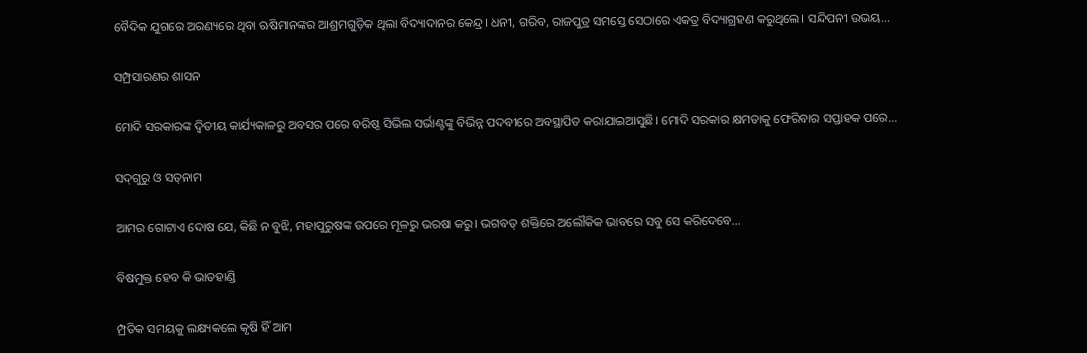ବୈଦିକ ଯୁଗରେ ଅରଣ୍ୟରେ ଥିବା ଋଷିମାନଙ୍କର ଆଶ୍ରମଗୁଡ଼ିକ ଥିଲା ବିଦ୍ୟାଦାନର କେନ୍ଦ୍ର। ଧନୀ, ଗରିବ, ରାଜପୁତ୍ର ସମସ୍ତେ ସେଠାରେ ଏକତ୍ର ବିଦ୍ୟାଗ୍ରହଣ କରୁଥିଲେ। ସନ୍ଦିପନୀ ଉଭୟ...

ସମ୍ପ୍ରସାରଣର ଶାସନ

ମୋଦି ସରକାରଙ୍କ ଦ୍ୱିତୀୟ କାର୍ଯ୍ୟକାଳରୁ ଅବସର ପରେ ବରିଷ୍ଠ ସିଭିଲ ସର୍ଭାଣ୍ଟଙ୍କୁ ବିଭିନ୍ନ ପଦବୀରେ ଅବସ୍ଥାପିତ କରାଯାଇଆସୁଛି। ମୋଦି ସରକାର କ୍ଷମତାକୁ ଫେରିବାର ସପ୍ତାହକ ପରେ...

ସଦ୍‌ଗୁରୁ ଓ ସତ୍‌ନାମ

ଆମର ଗୋଟାଏ ଦୋଷ ଯେ, କିଛି ନ ବୁଝି, ମହାପୁରୁଷଙ୍କ ଉପରେ ମୂଳରୁ ଭରଷା କରୁ। ଭଗବତ୍‌ ଶକ୍ତିରେ ଅଲୌକିକ ଭାବରେ ସବୁ ସେ କରିଦେବେ...

ବିଷମୁକ୍ତ ହେବ କି ଭାତହାଣ୍ଡି

ମ୍ପ୍ରତିକ ସମୟକୁ ଲକ୍ଷ୍ୟକଲେ କୃଷି ହିଁ ଆମ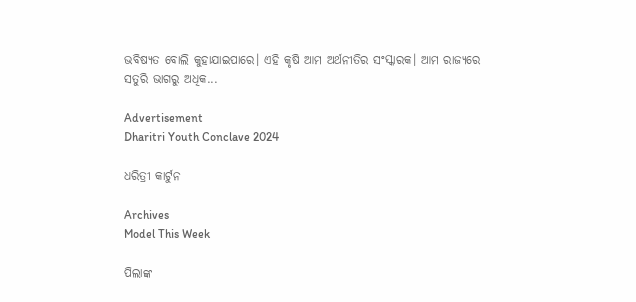ଭବିଷ୍ୟତ ବୋଲି କୁହାଯାଇପାରେ। ଏହି କୃଷି ଆମ ଅର୍ଥନୀତିର ସଂସ୍କାରକ। ଆମ ରାଜ୍ୟରେ ସତୁରି ଭାଗରୁ ଅଧିକ...

Advertisement
Dharitri Youth Conclave 2024

ଧରିତ୍ରୀ କାର୍ଟୁନ

Archives
Model This Week

ପିଲାଙ୍କ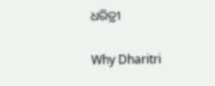ଧରିତ୍ରୀ

Why Dharitri